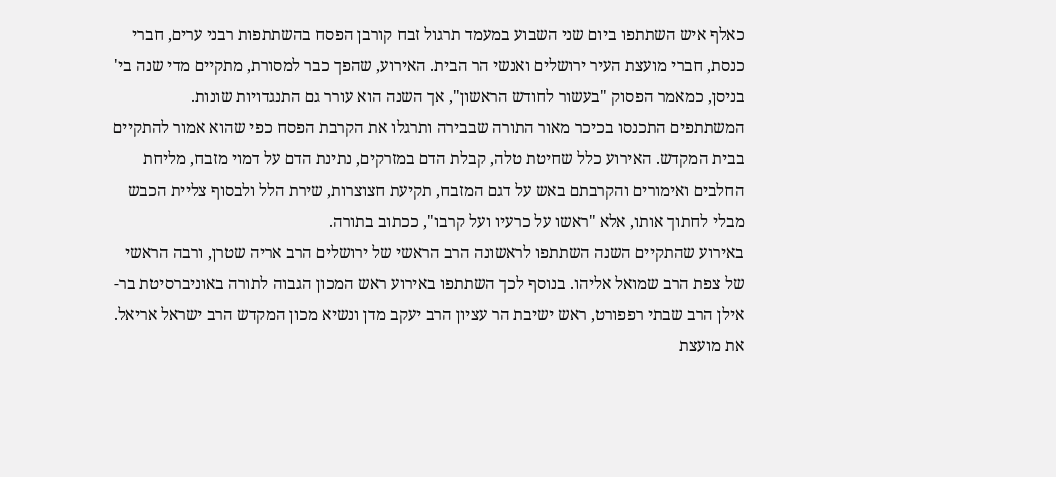כאלף איש השתתפו ביום שני השבוע במעמד תרגול זבח קורבן הפסח בהשתתפות רבני ערים, חברי כנסת, חברי מועצת העיר ירושלים ואנשי הר הבית. האירוע, שהפך כבר למסורת, מתקיים מדי שנה בי' בניסן, כמאמר הפסוק "בעשור לחודש הראשון", אך השנה הוא עורר גם התנגדויות שונות.
המשתתפים התכנסו בכיכר מאור התורה שבבירה ותרגלו את הקרבת הפסח כפי שהוא אמור להתקיים בבית המקדש. האירוע כלל שחיטת טלה, קבלת הדם במזרקים, נתינת הדם על דמוי מזבח, מליחת החלבים ואימורים והקרבתם באש על דגם המזבח, תקיעת חצוצרות, שירת הלל ולבסוף צליית הכבש מבלי לחתוך אותו, אלא "ראשו על כרעיו ועל קרבו", ככתוב בתורה.
באירוע שהתקיים השנה השתתפו לראשונה הרב הראשי של ירושלים הרב אריה שטרן, ורבה הראשי של צפת הרב שמואל אליהו. בנוסף לכך השתתפו באירוע ראש המכון הגבוה לתורה באוניברסיטת בר-אילן הרב שבתי רפפורט, ראש ישיבת הר עציון הרב יעקב מדן ונשיא מכון המקדש הרב ישראל אריאל. את מועצת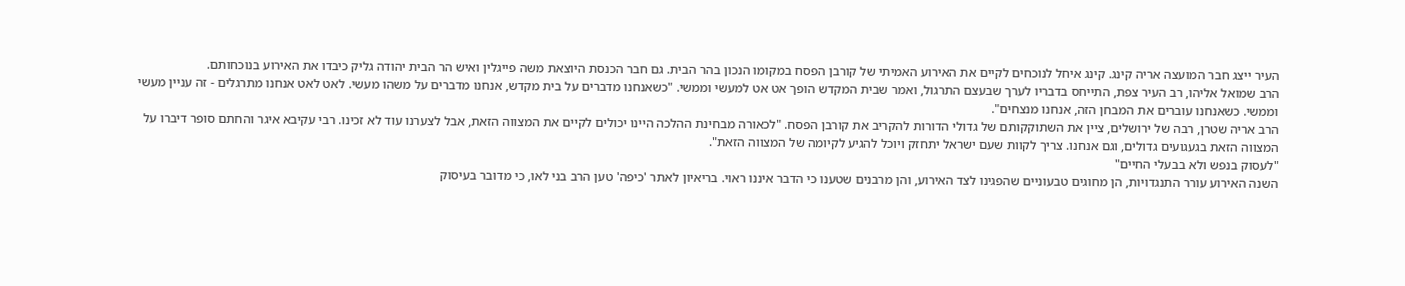העיר ייצג חבר המועצה אריה קינג. קינג איחל לנוכחים לקיים את האירוע האמיתי של קורבן הפסח במקומו הנכון בהר הבית. גם חבר הכנסת היוצאת משה פייגלין ואיש הר הבית יהודה גליק כיבדו את האירוע בנוכחותם.
הרב שמואל אליהו, רב העיר צפת, התייחס בדבריו לערך שבעצם התרגול, ואמר שבית המקדש הופך אט אט למעשי וממשי. "כשאנחנו מדברים על בית מקדש, אנחנו מדברים על משהו מעשי. לאט לאט אנחנו מתרגלים - זה עניין מעשי וממשי. כשאנחנו עוברים את המבחן הזה, אנחנו מנצחים".
הרב אריה שטרן, רבה של ירושלים, ציין את השתוקקותם של גדולי הדורות להקריב את קורבן הפסח. "לכאורה מבחינת ההלכה היינו יכולים לקיים את המצווה הזאת, אבל לצערנו עוד לא זכינו. רבי עקיבא איגר והחתם סופר דיברו על המצווה הזאת בגעגועים גדולים, וגם אנחנו. צריך לקוות שעם ישראל יתחזק ויוכל להגיע לקיומה של המצווה הזאת".
"לעסוק בנפש ולא בבעלי החיים"
השנה האירוע עורר התנגדויות, הן מחוגים טבעוניים שהפגינו לצד האירוע, והן מרבנים שטענו כי הדבר איננו ראוי. בריאיון לאתר 'כיפה' טען הרב בני לאו, כי מדובר בעיסוק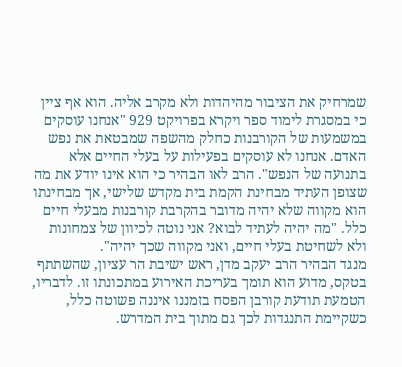שמרחיק את הציבור מהיהדות ולא מקרב אליה. הוא אף ציין כי במסגרת לימוד ספר ויקרא בפרויקט 929 "אנחנו עוסקים במשמעות של הקורבנות כחלק מהשפה שמבטאת את נפש האדם. אנחנו לא עוסקים בפעילות על בעלי החיים אלא בתנועה של הנפש". הרב לאו הבהיר כי הוא אינו יודע את מה שצופן העתיד מבחינת הקמת בית מקדש שלישי, אך מבחינתו הוא מקווה שלא יהיה מדובר בהקרבת קורבנות מבעלי חיים כלל. "מה יהיה לעתיד לבוא? אני נוטה לכיוון של צמחונות ולא לשחיטת בעלי חיים, ואני מקווה שכך יהיה".
מנגד הבהיר הרב יעקב מדן, ראש ישיבת הר עציון, שהשתתף בטקס, מדוע הוא תומך בעריכת האירוע במתכונתו זו. לדבריו, הטמעת תודעת קורבן הפסח בזמננו איננה פשוטה כלל, כשקיימת התנגדות לכך גם מתוך בית המדרש.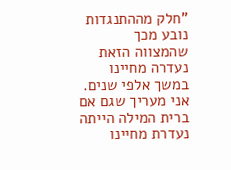"חלק מההתנגדות נובע מכך שהמצווה הזאת נעדרה מחיינו במשך אלפי שנים. אני מעריך שגם אם ברית המילה הייתה נעדרת מחיינו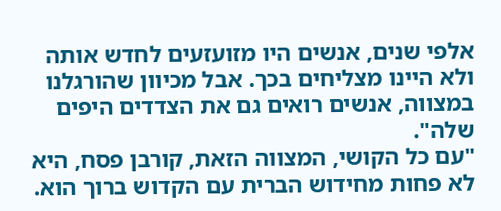אלפי שנים, אנשים היו מזועזעים לחדש אותה ולא היינו מצליחים בכך. אבל מכיוון שהורגלנו במצווה, אנשים רואים גם את הצדדים היפים שלה".
"עם כל הקושי, המצווה הזאת, קורבן פסח, היא לא פחות מחידוש הברית עם הקדוש ברוך הוא.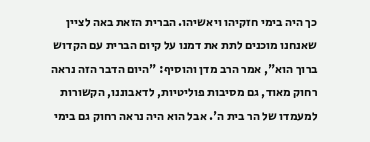כך היה בימי חזקיהו ויאשיהו. הברית הזאת באה לציין שאנחנו מוכנים לתת את דמנו על קיום הברית עם הקדוש ברוך הוא", אמר הרב מדן והוסיף: "היום הדבר הזה נראה רחוק מאוד, גם מסיבות פוליטיות, לדאבוננו, הקשורות למעמדו של הר בית ה'. אבל הוא היה נראה רחוק גם בימי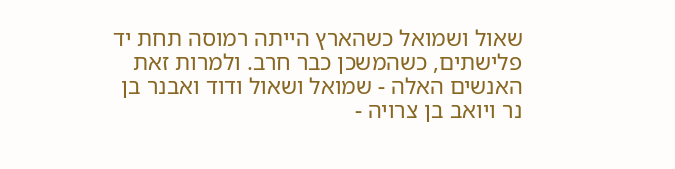שאול ושמואל כשהארץ הייתה רמוסה תחת יד פלישתים, כשהמשכן כבר חרב. ולמרות זאת האנשים האלה - שמואל ושאול ודוד ואבנר בן נר ויואב בן צרויה -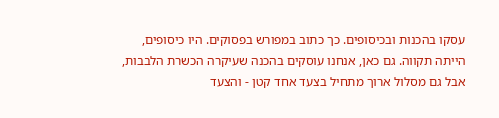עסקו בהכנות ובכיסופים. כך כתוב במפורש בפסוקים. היו כיסופים, הייתה תקווה. גם כאן, אנחנו עוסקים בהכנה שעיקרה הכשרת הלבבות, אבל גם מסלול ארוך מתחיל בצעד אחד קטן - והצעד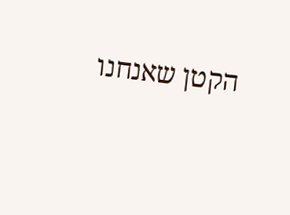הקטן שאנחנו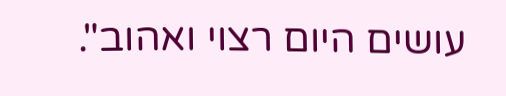עושים היום רצוי ואהוב".